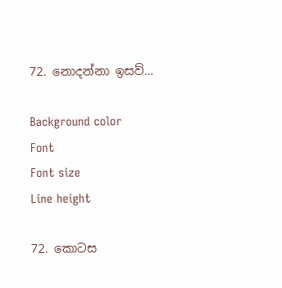72. නොදන්නා ඉසව්...

Background color
Font
Font size
Line height

72. කොටස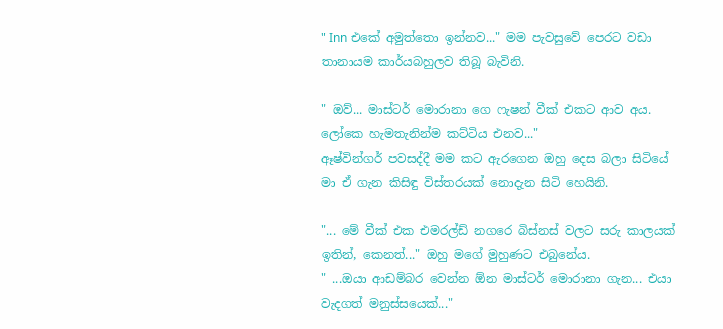" Inn එකේ අමුත්තො ඉන්නව..." මම පැවසුවේ පෙරට වඩා තානායම කාර්යබහුලව තිබූ බැවිනි.

" ඔව්... මාස්ටර් මොරානා ගෙ ෆැෂන් වීක් එකට ආව අය. ලෝකෙ හැමතැනින්ම කට්ටිය එනව..."
ඈෂ්වින්ගර් පවසද්දී මම කට ඇරගෙන ඔහු දෙස බලා සිටියේ මා ඒ ගැන කිසිඳු විස්තරයක් නොදැන සිටි හෙයිනි.

"... මේ වීක් එක එමරල්ඩ් නගරෙ බිස්නස් වලට සරු කාලයක් ඉතින්, කෙනත්..." ඔහු මගේ මුහුණට එබුනේය.
" ...ඔයා ආඩම්බර වෙන්න ඕන මාස්ටර් මොරානා ගැන... එයා වැදගත් මනුස්සයෙක්..."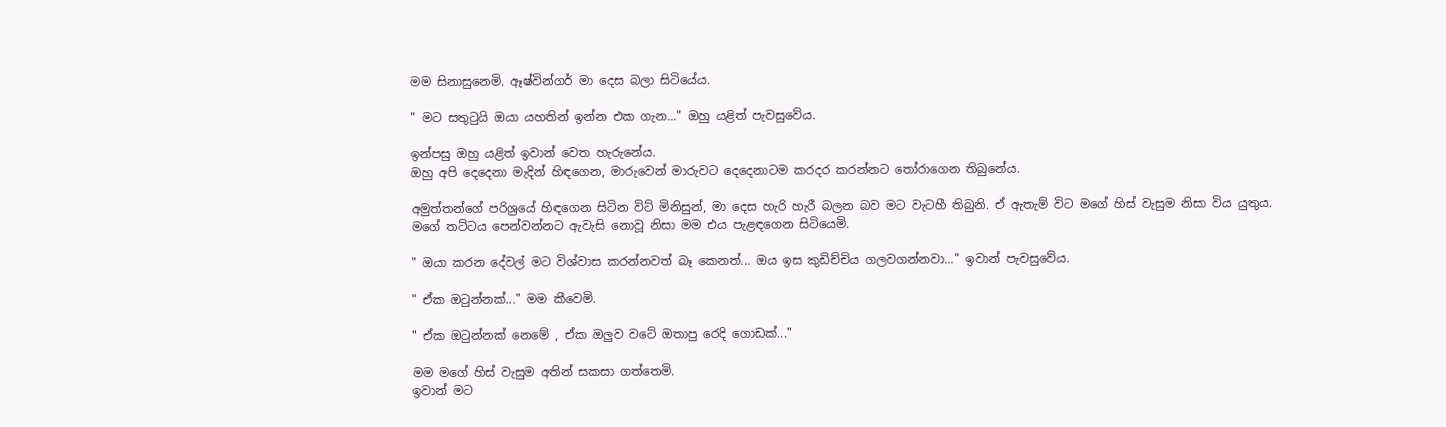මම සිනාසුනෙමි. ඈෂ්වින්ගර් මා දෙස බලා සිටියේය.

" මට සතුටුයි ඔයා යහතින් ඉන්න එක ගැන..." ඔහු යළිත් පැවසුවේය.

ඉන්පසු ඔහු යළිත් ඉවාන් වෙත හැරුනේය.
ඔහු අපි දෙදෙනා මැදින් හිඳගෙන, මාරුවෙන් මාරුවට දෙදෙනාටම කරදර කරන්නට තෝරාගෙන තිබුනේය.

අමුත්තන්ගේ පරිශ්‍රයේ හිඳගෙන සිටින විට් මිනිසුන්, මා දෙස හැරි හැරී බලන බව මට වැටහී තිබුනි. ඒ ඇතැම් විට මගේ හිස් වැසුම නිසා විය යුතුය. මගේ තට්ටය පෙන්වන්නට ඇවැසි නොවූ නිසා මම එය පැළඳගෙන සිටියෙමි.

" ඔයා කරන දේවල් මට විශ්වාස කරන්නවත් බෑ කෙනත්... ඔය ඉස කුඩිච්චිය ගලවගන්නවා..." ඉවාන් පැවසුවේය.

" ඒක ඔටුන්නක්..." මම කීවෙමි.

" ඒක ඔටුන්නක් නෙමේ , ඒක ඔලුව වටේ ඔතාපු රෙදි ගොඩක්..."

මම මගේ හිස් වැසුම අතින් සකසා ගත්තෙමි.
ඉවාන් මට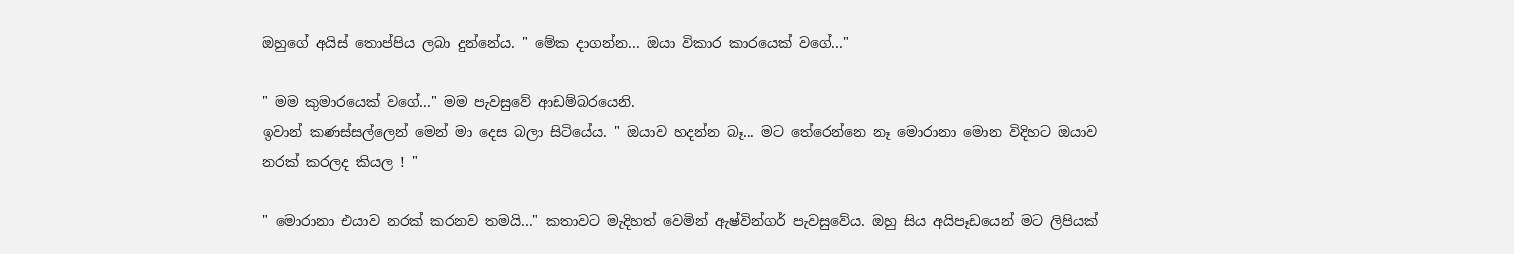ඔහුගේ අයිස් තොප්පිය ලබා දුන්නේය. " මේක දාගන්න... ඔයා විකාර කාරයෙක් වගේ..."

" මම කුමාරයෙක් වගේ..." මම පැවසුවේ ආඩම්බරයෙනි.
ඉවාන් කණස්සල්ලෙන් මෙන් මා දෙස බලා සිටියේය. " ඔයාව හදන්න බෑ... මට තේරෙන්නෙ නෑ මොරානා මොන විදිහට ඔයාව නරක් කරලද කියල ! "

" මොරානා එයාව නරක් කරනව තමයි..." කතාවට මැදිහත් වෙමින් ඇෂ්වින්ගර් පැවසුවේය. ඔහු සිය අයිපෑඩයෙන් මට ලිපියක්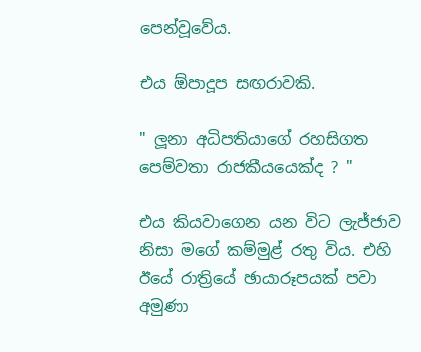පෙන්වූවේය.

එය ඕපාදූප සඟරාවකි.

" ලූනා අධිපතියාගේ රහසිගත පෙම්වතා රාජකීයයෙක්ද ? "

එය කියවාගෙන යන විට ලැජ්ජාව නිසා මගේ කම්මුළ් රතු විය. එහි ඊයේ රාත්‍රියේ ඡායාරූපයක් පවා අමුණා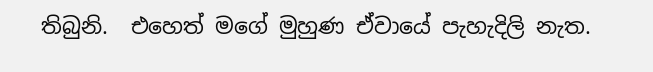තිබුනි.  එහෙත් මගේ මුහුණ ඒවායේ පැහැදිලි නැත.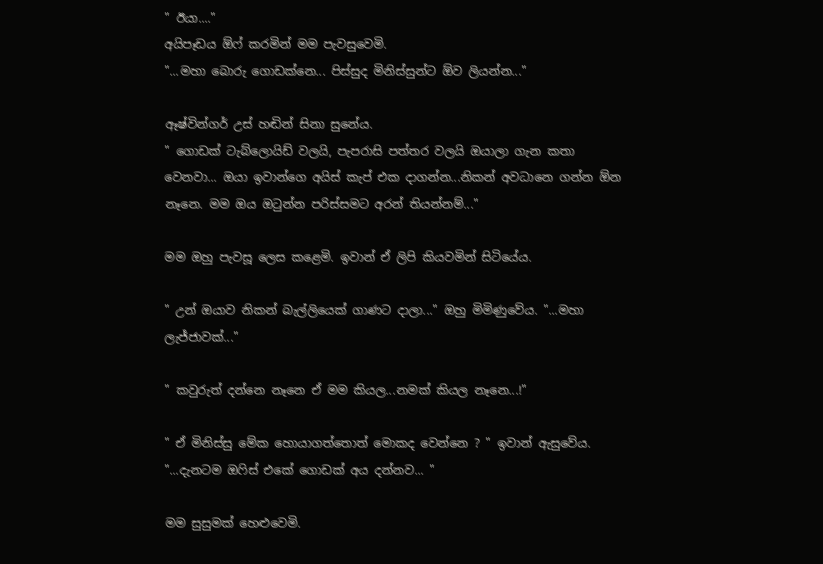" ඊයා...."
අයිපෑඩය ඕෆ් කරමින් මම පැවසුවෙමි.
"...මහා බොරු ගොඩක්නෙ... පිස්සුද මිනිස්සුන්ට ඕව ලියන්න..."

ඈෂ්වින්ගර් උස් හඬින් සිනා සුනේය.
" ගොඩක් ටැබ්ලොයිඩ් වලයි, පැපරාසි පත්තර වලයි ඔයාලා ගැන කතා වෙනවා... ඔයා ඉවාන්ගෙ අයිස් කැප් එක දාගන්න...නිකන් අවධානෙ ගන්න ඕන නෑනෙ. මම ඔය ඔටුන්න පරිස්සමට අරන් තියන්නම්..."

මම ඔහු පැවසූ ලෙස කළෙමි. ඉවාන් ඒ ලිපි කියවමින් සිටියේය.

" උන් ඔයාව නිකන් බැල්ලියෙක් ගාණට දාලා..." ඔහු මිමිණුවේය. "...මහා ලැජ්ජාවක්..."

" කවුරුත් දන්නෙ නෑනෙ ඒ මම කියල...නමක් කියල නෑනෙ...!"

" ඒ මිනිස්සු මේක හොයාගත්තොත් මොකද වෙන්නෙ ? " ඉවාන් ඇසුවේය. "...දැනටම ඔෆිස් එකේ ගොඩක් අය දන්නව... "

මම සුසුමක් හෙළුවෙමි.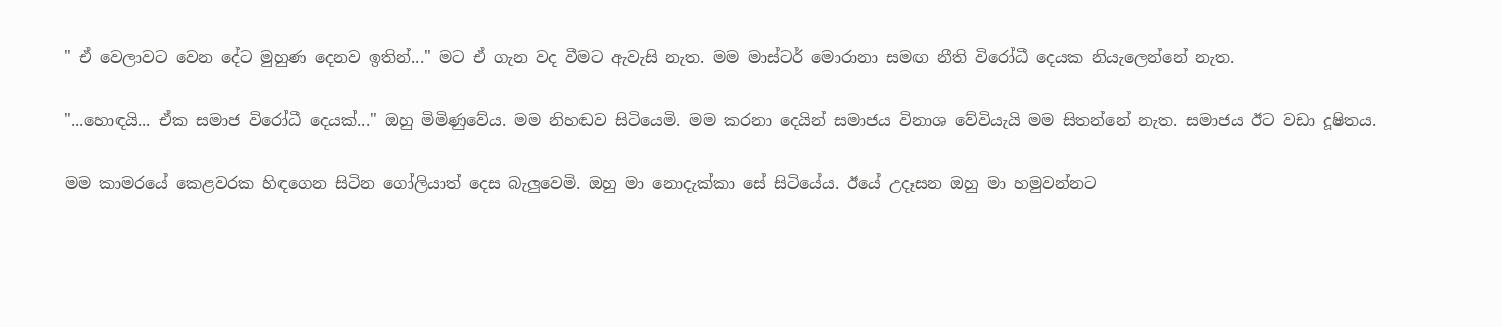" ඒ වෙලාවට වෙන දේට මුහුණ දෙනව ඉතින්..." මට ඒ ගැන වද වීමට ඇවැසි නැත. මම මාස්ටර් මොරානා සමඟ නීති විරෝධී දෙයක නියැලෙන්නේ නැත.

"...හොඳයි... ඒක සමාජ විරෝධී දෙයක්..." ඔහු මිමිණුවේය. මම නිහඬව සිටියෙමි. මම කරනා දෙයින් සමාජය විනාශ වේවියැයි මම සිතන්නේ නැත. සමාජය ඊට වඩා දූෂිතය.

මම කාමරයේ කෙළවරක හිඳගෙන සිටින ගෝලියාත් දෙස බැලුවෙමි. ඔහු මා නොදැක්කා සේ සිටියේය. ඊයේ උදෑසන ඔහු මා හමුවන්නට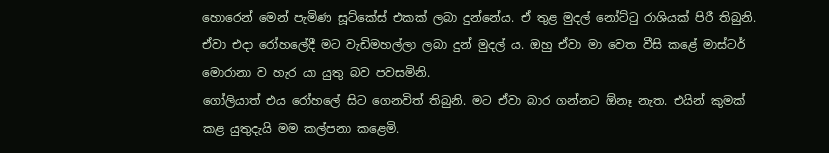හොරෙන් මෙන් පැමිණ සූට්කේස් එකක් ලබා දුන්නේය. ඒ තුළ මුදල් නෝට්ටු රාශියක් පිරී තිබුනි. ඒවා එදා රෝහලේදී මට වැඩිමහල්ලා ලබා දුන් මුදල් ය. ඔහු ඒවා මා වෙත වීසි කළේ මාස්ටර් මොරානා ව හැර යා යුතු බව පවසමිනි.
ගෝලියාත් එය රෝහලේ සිට ගෙනවිත් තිබුනි. මට ඒවා බාර ගන්නට ඕනෑ නැත. එයින් කුමක් කළ යුතුදැයි මම කල්පනා කළෙමි.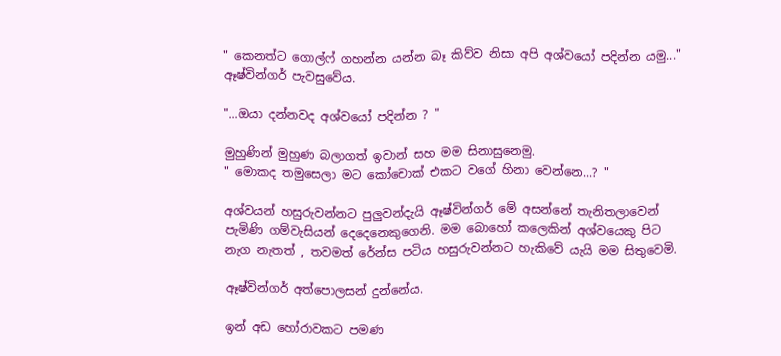" කෙනත්ට ගොල්ෆ් ගහන්න යන්න බෑ කිව්ව නිසා අපි අශ්වයෝ පදින්න යමු..." ඈෂ්වින්ගර් පැවසුවේය.

"...ඔයා දන්නවද අශ්වයෝ පදින්න ? "

මුහුණින් මුහුණ බලාගත් ඉවාන් සහ මම සිනාසුනෙමු.
" මොකද තමුසෙලා මට කෝචොක් එකට වගේ හිනා වෙන්නෙ...? "

අශ්වයන් හසුරුවන්නට පුලුවන්දැයි ඈෂ්වින්ගර් මේ අසන්නේ තැනිතලාවෙන් පැමිණි ගම්වැසියන් දෙදෙනෙකුගෙනි. මම බොහෝ කලෙකින් අශ්වයෙකු පිට නැග නැතත් , තවමත් රේන්ස පටිය හසුරුවන්නට හැකිවේ යැයි මම සිතුවෙමි.

ඈෂ්වින්ගර් අත්පොලසන් දුන්නේය.

ඉන් අඩ හෝරාවකට පමණ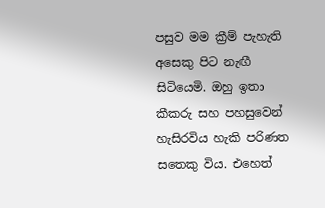පසුව මම ක්‍රීම් පැහැති අසෙකු පිට නැඟී සිටියෙමි. ඔහු ඉතා කීකරු සහ පහසුවෙන් හැසිරවිය හැකි පරිණත සතෙකු විය. එහෙත්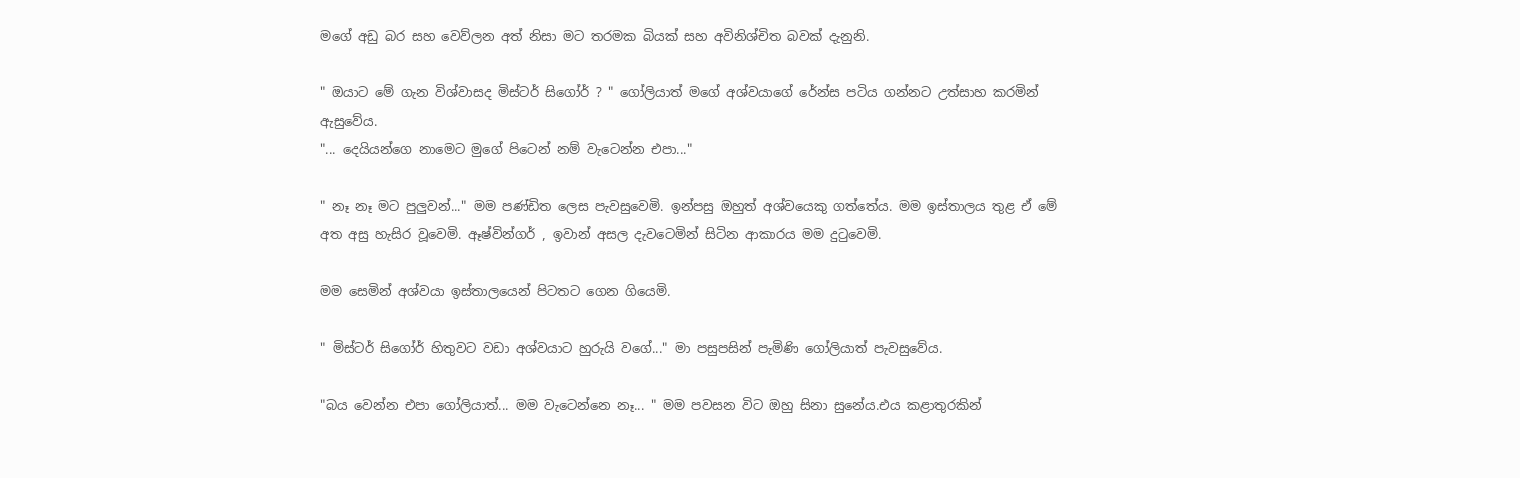මගේ අඩු බර සහ වෙව්ලන අත් නිසා මට තරමක බියක් සහ අවිනිශ්චිත බවක් දැනුනි.

" ඔයාට මේ ගැන විශ්වාසද මිස්ටර් සිගෝර් ? " ගෝලියාත් මගේ අශ්වයාගේ රේන්ස පටිය ගන්නට උත්සාහ කරමින් ඇසුවේය.
"... දෙයියන්ගෙ නාමෙට මුගේ පිටෙන් නම් වැටෙන්න එපා..."

" නෑ නෑ මට පුලුවන්..." මම පණ්ඩිත ලෙස පැවසුවෙමි. ඉන්පසු ඔහුත් අශ්වයෙකු ගත්තේය. මම ඉස්තාලය තුළ ඒ මේ අත අසු හැසිර වූවෙමි. ඈෂ්වින්ගර් , ඉවාන් අසල දැවටෙමින් සිටින ආකාරය මම දුටුවෙමි.

මම සෙමින් අශ්වයා ඉස්තාලයෙන් පිටතට ගෙන ගියෙමි.

" මිස්ටර් සිගෝර් හිතුවට වඩා අශ්වයාට හුරුයි වගේ..." මා පසුපසින් පැමිණි ගෝලියාත් පැවසුවේය.

"බය වෙන්න එපා ගෝලියාත්... මම වැටෙන්නෙ නෑ... " මම පවසන විට ඔහු සිනා සුනේය.එය කළාතුරකින්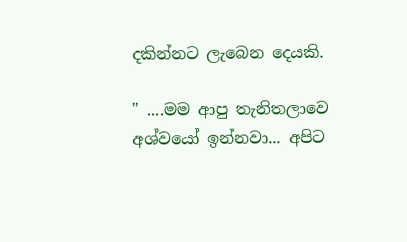දකින්නට ලැබෙන දෙයකි.

" ....මම ආපු තැනිතලාවෙ අශ්වයෝ ඉන්නවා... අපිට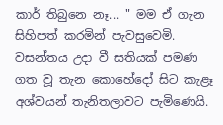කාර් තිබුනෙ නෑ... " මම ඒ ගැන සිහිපත් කරමින් පැවසුවෙමි.  වසන්තය උදා වී සතියක් පමණ ගත වූ තැන කොහේදෝ සිට කැළෑ අශ්වයන් තැනිතලාවට පැමිණෙයි.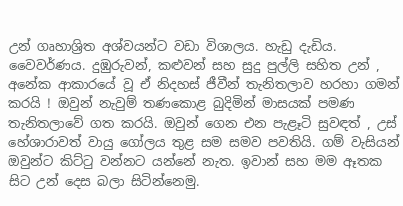උන් ගෘහාශ්‍රිත අශ්වයන්ට වඩා විශාලය. හැඩු දැඩිය. වෛවර්ණය. දුඹුරුවන්, කළුවන් සහ සුදු පුල්ලි සහිත උන් , අනේක ආකාරයේ වූ ඒ නිදහස් ජීවීන් තැනිතලාව හරහා ගමන් කරයි ! ඔවුන් නැවුම් තණකොළ බුදිමින් මාසයක් පමණ තැනිතලාවේ ගත කරයි. ඔවුන් ගෙන එන පැළෑටි සුවඳත් , උස් හේශාරාවත් වායු ගෝලය තුළ සම සමව පවතියි. ගම් වැසියන් ඔවුන්ට කිට්ටු වන්නට යන්නේ නැත. ඉවාන් සහ මම ඈතක සිට උන් දෙස බලා සිටින්නෙමු.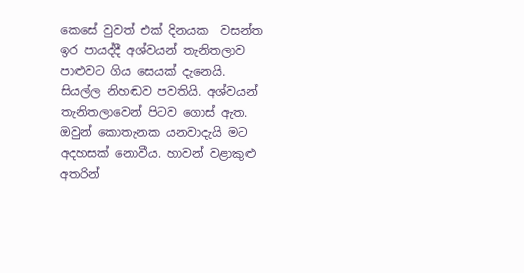කෙසේ වුවත් එක් දිනයක  වසන්ත ඉර පායද්දී අශ්වයන් තැනිතලාව පාළුවට ගිය සෙයක් දැනෙයි. සියල්ල නිහඬව පවතියි. අශ්වයන් තැනිතලාවෙන් පිටව ගොස් ඇත. ඔවුන් කොතැනක යනවාදැයි මට අදහසක් නොවීය. හාවන් වළාකුළු අතරින්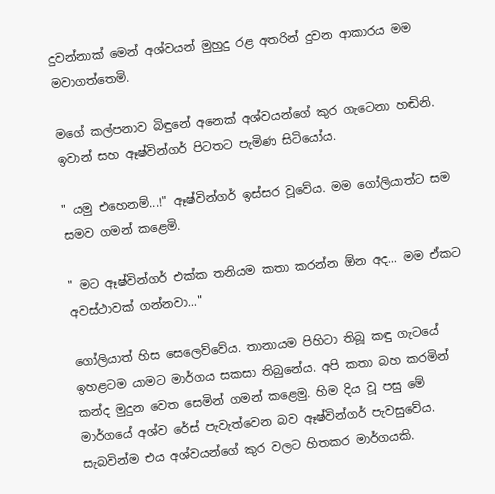දුවන්නාක් මෙන් අශ්වයන් මුහුදු රළ අතරින් දුවන ආකාරය මම මවාගත්තෙමි.

මගේ කල්පනාව බිඳුනේ අනෙක් අශ්වයන්ගේ කුර ගැටෙනා හඬිනි. ඉවාන් සහ ඈෂ්වින්ගර් පිටතට පැමිණ සිටියෝය.

" යමු එහෙනම්...!" ඈෂ්වින්ගර් ඉස්සර වූවේය. මම ගෝලියාත්ට සම සමව ගමන් කළෙමි.

" මට ඈෂ්වින්ගර් එක්ක තනියම කතා කරන්න ඕන අද... මම ඒකට අවස්ථාවක් ගන්නවා..."

ගෝලියාත් හිස සෙලෙව්වේය. තානායම පිහිටා තිබූ කඳු ගැටයේ ඉහළටම යාමට මාර්ගය සකසා තිබුනේය. අපි කතා බහ කරමින් කන්ද මුදුන වෙත සෙමින් ගමන් කළෙමු. හිම දිය වූ පසු මේ මාර්ගයේ අශ්ව රේස් පැවැත්වෙන බව ඈෂ්වින්ගර් පැවසුවේය. සැබවින්ම එය අශ්වයන්ගේ කුර වලට හිතකර මාර්ගයකි.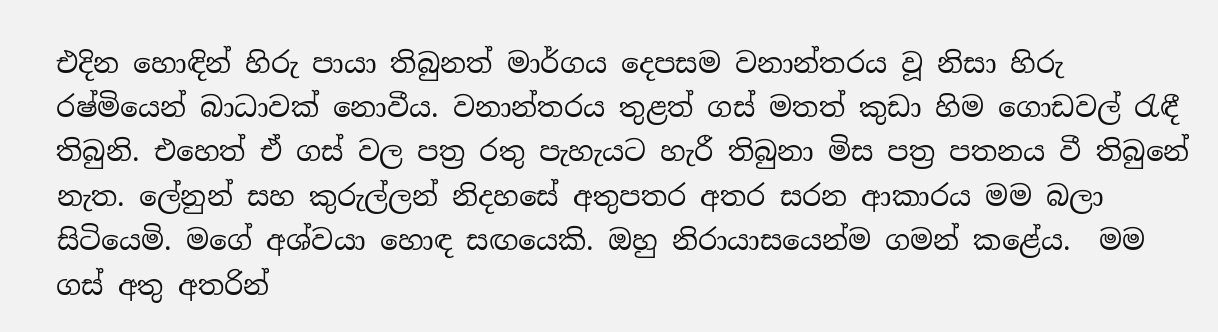එදින හොඳින් හිරු පායා තිබුනත් මාර්ගය දෙපසම වනාන්තරය වූ නිසා හිරු රෂ්මියෙන් බාධාවක් නොවීය. වනාන්තරය තුළත් ගස් මතත් කුඩා හිම ගොඩවල් රැඳී තිබුනි. එහෙත් ඒ ගස් වල පත්‍ර රතු පැහැයට හැරී තිබුනා මිස පත්‍ර පතනය වී තිබුනේ නැත. ලේනුන් සහ කුරුල්ලන් නිදහසේ අතුපතර අතර සරන ආකාරය මම බලා සිටියෙමි. මගේ අශ්වයා හොඳ සඟයෙකි. ඔහු නිරායාසයෙන්ම ගමන් කළේය.  මම ගස් අතු අතරින්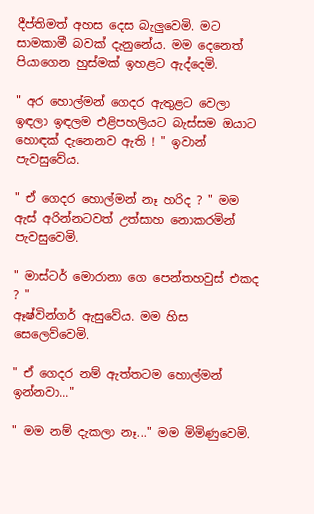දීප්තිමත් අහස දෙස බැලුවෙමි. මට සාමකාමී බවක් දැනුනේය. මම දෙනෙත් පියාගෙන හුස්මක් ඉහළට ඇද්දෙමි.

" අර හොල්මන් ගෙදර ඇතුළට වෙලා ඉඳලා ඉඳලම එළිපහලියට බැස්සම ඔයාට හොඳක් දැනෙනව ඇති ! " ඉවාන් පැවසුවේය.

" ඒ ගෙදර හොල්මන් නෑ හරිද ? " මම ඇස් අරින්නටවත් උත්සාහ නොකරමින් පැවසුවෙමි.

" මාස්ටර් මොරානා ගෙ පෙන්තහවුස් එකද ? "
ඈෂ්වින්ගර් ඇසුවේය. මම හිස සෙලෙව්වෙමි.

" ඒ ගෙදර නම් ඇත්තටම හොල්මන් ඉන්නවා..."

" මම නම් දැකලා නෑ..." මම මිමිණුවෙමි.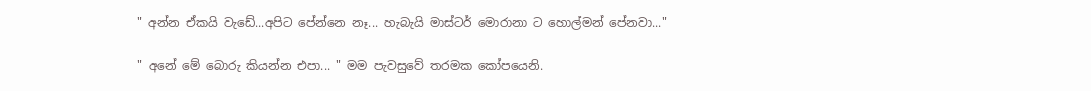" අන්න ඒකයි වැඩේ...අපිට පේන්නෙ නෑ... හැබැයි මාස්ටර් මොරානා ට හොල්මන් පේනවා..."

" අනේ මේ බොරු කියන්න එපා... " මම පැවසුවේ තරමක කෝපයෙනි.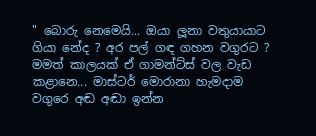" බොරු නෙමෙයි... ඔයා ලූනා වතුයායාට ගියා නේද ? අර පල් ගඳ ගහන වගුරට ? මමත් කාලයක් ඒ ගාමන්ට්ස් වල වැඩ කළානෙ... මාස්ටර් මොරානා හැමදාම වගුරෙ අඬ අඬා ඉන්න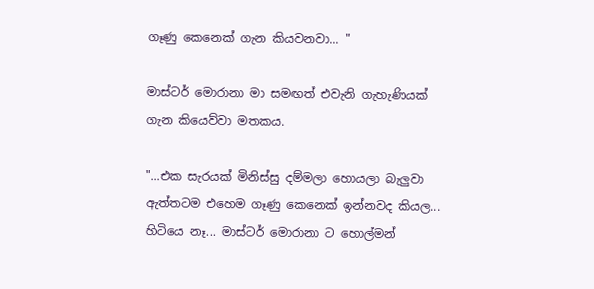ගෑණු කෙනෙක් ගැන කියවනවා... "

මාස්ටර් මොරානා මා සමඟත් එවැනි ගැහැණියක් ගැන කියෙව්වා මතකය.

"...එක සැරයක් මිනිස්සු දම්මලා හොයලා බැලුවා ඇත්තටම එහෙම ගෑණු කෙනෙක් ඉන්නවද කියල... හිටියෙ නෑ... මාස්ටර් මොරානා ට හොල්මන්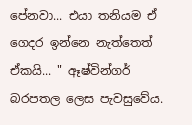පේනවා... එයා තනියම ඒ ගෙදර ඉන්නෙ නැත්තෙත් ඒකයි... " ඈෂ්වින්ගර් බරපතල ලෙස පැවසුවේය.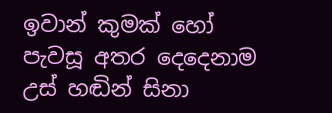ඉවාන් කුමක් හෝ පැවසූ අතර දෙදෙනාම උස් හඬින් සිනා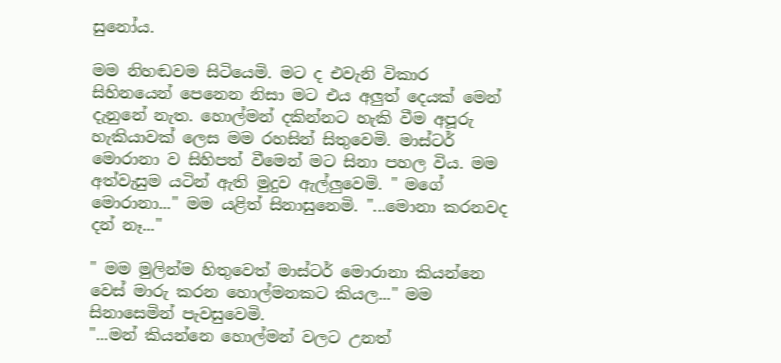සුනෝය.

මම නිහඬවම සිටියෙමි. මට ද එවැනි විකාර සිහිනයෙන් පෙනෙන නිසා මට එය අලුත් දෙයක් මෙන් දැනුනේ නැත. හොල්මන් දකින්නට හැකි වීම අපූරු හැකියාවක් ලෙස මම රහසින් සිතුවෙමි. මාස්ටර් මොරානා ව සිහිපත් වීමෙන් මට සිනා පහල විය. මම අත්වැසුම යටින් ඇති මුදුව ඇල්ලුවෙමි. " මගේ මොරානා..." මම යළිත් සිනාසුනෙමි. "...මොනා කරනවද දන් නෑ..."

" මම මුලින්ම හිතුවෙත් මාස්ටර් මොරානා කියන්නෙ වෙස් මාරු කරන හොල්මනකට කියල..." මම සිනාසෙමින් පැවසුවෙමි.
"...මන් කියන්නෙ හොල්මන් වලට උනත්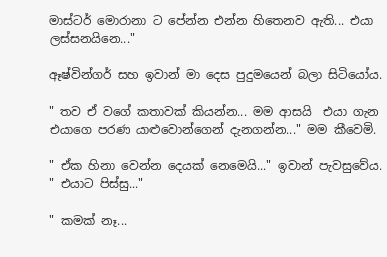මාස්ටර් මොරානා ට පේන්න එන්න හිතෙනව ඇති... එයා ලස්සනයිනෙ..."

ඈෂ්වින්ගර් සහ ඉවාන් මා දෙස පුදුමයෙන් බලා සිටියෝය.

" තව ඒ වගේ කතාවක් කියන්න... මම ආසයි  එයා ගැන එයාගෙ පරණ යාළුවොන්ගෙන් දැනගන්න..." මම කීවෙමි.

" ඒක හිනා වෙන්න දෙයක් නෙමෙයි..." ඉවාන් පැවසුවේය. " එයාට පිස්සු..."

" කමක් නෑ...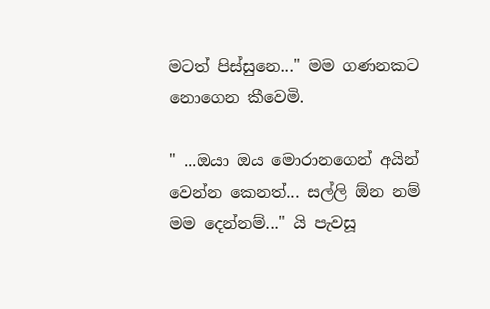මටත් පිස්සුනෙ..." මම ගණනකට නොගෙන කීවෙමි.

" ...ඔයා ඔය මොරානගෙන් අයින් වෙන්න කෙනත්... සල්ලි ඕන නම් මම දෙන්නම්..." යි පැවසූ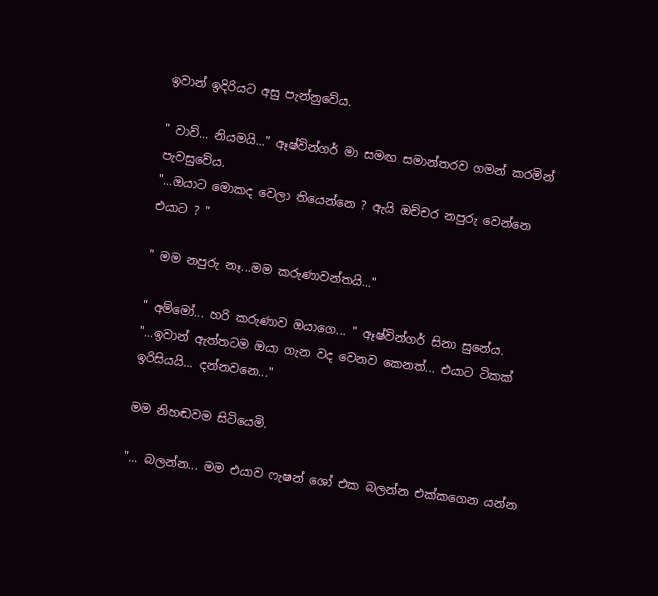ඉවාන් ඉදිරියට අසු පැන්නුවේය.

" වාව්... නියමයි..." ඈෂ්වින්ගර් මා සමඟ සමාන්තරව ගමන් කරමින් පැවසුවේය.
"...ඔයාට මොකද වෙලා තියෙන්නෙ ? ඇයි ඔච්චර නපුරු වෙන්නෙ එයාට ? "

" මම නපුරු නෑ...මම කරුණාවන්තයි..."

" අම්මෝ... හරි කරුණාව ඔයාගෙ... " ඈෂ්වින්ගර් සිනා සුනේය. "...ඉවාන් ඇත්තටම ඔයා ගැන වද වෙනව කෙනත්... එයාට ටිකක් ඉරිසියයි... දන්නවනෙ..."

මම නිහඬවම සිටියෙමි.

"... බලන්න... මම එයාව ෆැෂන් ශෝ එක බලන්න එක්කගෙන යන්න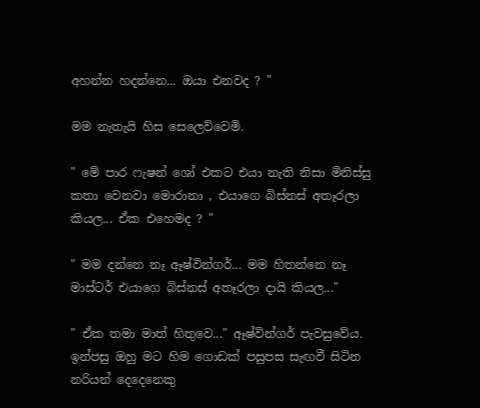අහන්න හදන්නෙ... ඔයා එනවද ? "

මම නැතැයි හිස සෙලෙව්වෙමි.

" මේ පාර ෆැෂන් ශෝ එකට එයා නැති නිසා මිනිස්සු කතා වෙනවා මොරානා , එයාගෙ බිස්නස් අතෑරලා කියල... ඒක එහෙමද ? "

" මම දන්නෙ නෑ ඈෂ්වින්ගර්... මම හිතන්නෙ නෑ මාස්ටර් එයාගෙ බිස්නස් අතෑරලා දායි කියල..."

" ඒක තමා මාත් හිතුවෙ..." ඈෂ්වින්ගර් පැවසුවේය. ඉන්පසු ඔහු මට හිම ගොඩක් පසුපස සැඟවී සිටින නරියන් දෙදෙනෙකු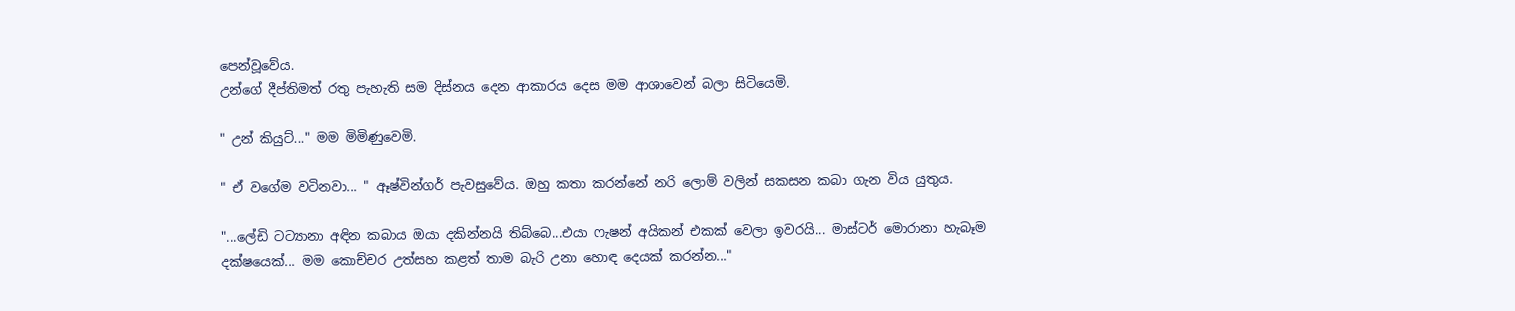පෙන්වූවේය.
උන්ගේ දීප්තිමත් රතු පැහැති සම දිස්නය දෙන ආකාරය දෙස මම ආශාවෙන් බලා සිටියෙමි.

" උන් කියුට්..." මම මිමිණුවෙමි.

" ඒ වගේම වටිනවා... " ඈෂ්වින්ගර් පැවසුවේය. ඔහු කතා කරන්නේ නරි ලොම් වලින් සකසන කබා ගැන විය යුතුය.

"...ලේඩි ටට්‍යානා අඳින කබාය ඔයා දකින්නයි තිබ්බෙ...එයා ෆැෂන් අයිකන් එකක් වෙලා ඉවරයි... මාස්ටර් මොරානා හැබෑම දක්ෂයෙක්... මම කොච්චර උත්සහ කළත් තාම බැරි උනා හොඳ දෙයක් කරන්න..."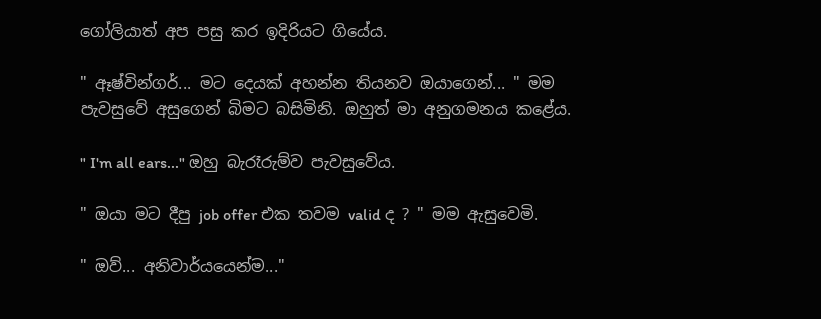ගෝලියාත් අප පසු කර ඉදිරියට ගියේය.

" ඈෂ්වින්ගර්... මට දෙයක් අහන්න තියනව ඔයාගෙන්... " මම පැවසුවේ අසුගෙන් බිමට බසිමිනි. ඔහුත් මා අනුගමනය කළේය.

" I'm all ears..." ඔහු බැරෑරුම්ව පැවසුවේය.

" ඔයා මට දීපු job offer එක තවම valid ද ? " මම ඇසුවෙමි.

" ඔව්... අනිවාර්යයෙන්ම..."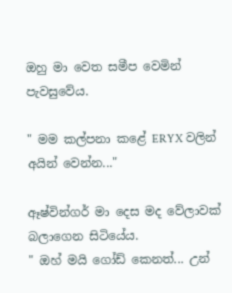ඔහු මා වෙත සමීප වෙමින් පැවසුවේය.

" මම කල්පනා කළේ ERYX වලින් අයින් වෙන්න..."

ඈෂ්වින්ගර් මා දෙස මද වේලාවක් බලාගෙන සිටියේය.
" ඔහ් මයි ගෝඩ් කෙනත්... උන්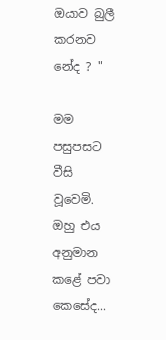ඔයාව බුලී කරනව නේද ? "

මම පසුපසට වීසි වූවෙමි. ඔහු එය අනුමාන කළේ පවා කෙසේද...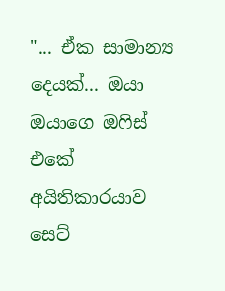"... ඒක සාමාන්‍ය දෙයක්... ඔයා ඔයාගෙ ඔෆිස් එකේ අයිතිකාරයාව සෙට්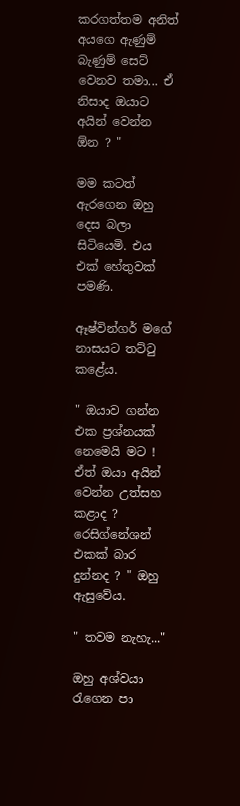කරගත්තම අනිත් අයගෙ ඇණුම් බැණුම් සෙට් වෙනව තමා... ඒ නිසාද ඔයාට අයින් වෙන්න ඕන ? "

මම කටත් ඇරගෙන ඔහු දෙස බලා සිටියෙමි. එය එක් හේතුවක් පමණි.

ඈෂ්වින්ගර් මගේ නාසයට තට්ටු කළේය.

" ඔයාව ගන්න එක ප්‍රශ්නයක් නෙමෙයි මට ! ඒත් ඔයා අයින් වෙන්න උත්සහ කළාද ? රෙසිග්නේශන් එකක් බාර දුන්නද ? " ඔහු ඇසුවේය.

" තවම නැහැ..."

ඔහු අශ්වයා රැගෙන පා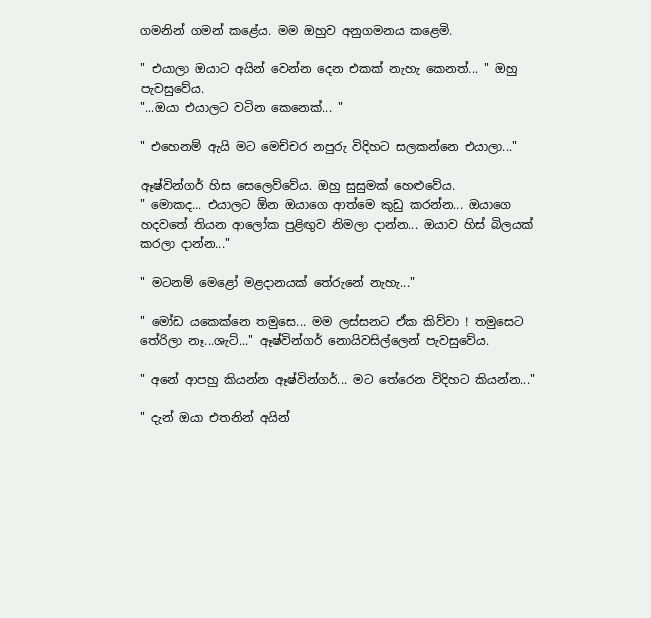ගමනින් ගමන් කළේය. මම ඔහුව අනුගමනය කළෙමි.

" එයාලා ඔයාට අයින් වෙන්න දෙන එකක් නැහැ කෙනත්... " ඔහු පැවසුවේය.
"...ඔයා එයාලට වටින කෙනෙක්... "

" එහෙනම් ඇයි මට මෙච්චර නපුරු විදිහට සලකන්නෙ එයාලා..."

ඈෂ්වින්ගර් හිස සෙලෙව්වේය. ඔහු සුසුමක් හෙළුවේය.
" මොකද... එයාලට ඕන ඔයාගෙ ආත්මෙ කුඩු කරන්න... ඔයාගෙ හදවතේ තියන ආලෝක පුළිඟුව නිමලා දාන්න... ඔයාව හිස් බිලයක් කරලා දාන්න..."

" මටනම් මෙළෝ මළදානයක් තේරුනේ නැහැ..."

" මෝඩ යකෙක්නෙ තමුසෙ... මම ලස්සනට ඒක කිව්වා ! තමුසෙට තේරිලා නෑ...ශැට්..." ඈෂ්වින්ගර් නොයිවසිල්ලෙන් පැවසුවේය.

" අනේ ආපහු කියන්න ඈෂ්වින්ගර්... මට තේරෙන විදිහට කියන්න..."

" දැන් ඔයා එතනින් අයින්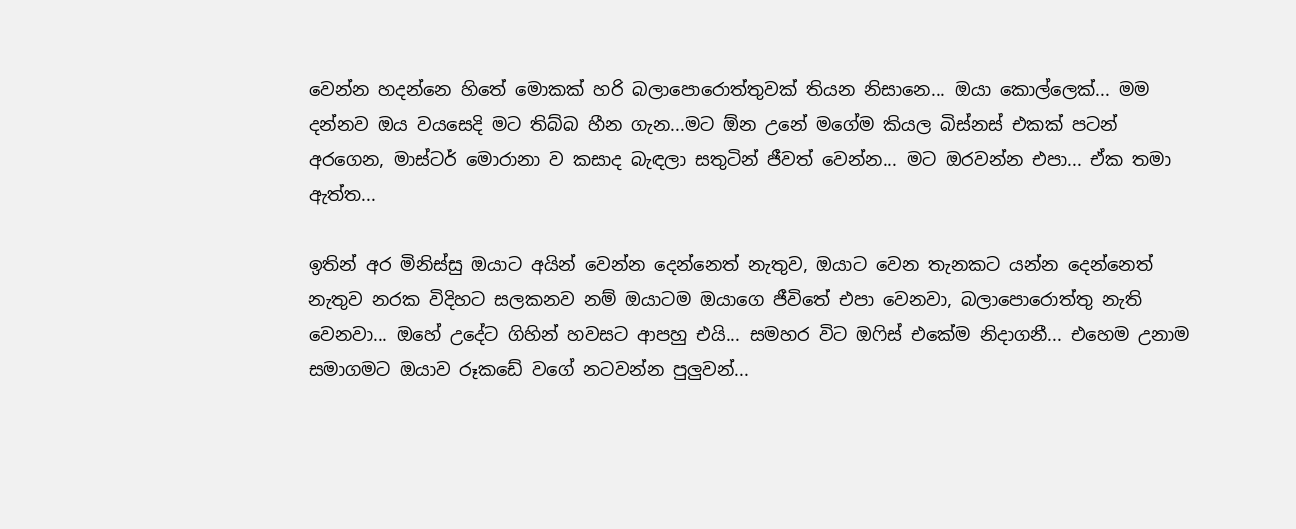වෙන්න හදන්නෙ හිතේ මොකක් හරි බලාපොරොත්තුවක් තියන නිසානෙ... ඔයා කොල්ලෙක්... මම දන්නව ඔය වයසෙදි මට තිබ්බ හීන ගැන...මට ඕන උනේ මගේම කියල බිස්නස් එකක් පටන් අරගෙන, මාස්ටර් මොරානා ව කසාද බැඳලා සතුටින් ජීවත් වෙන්න... මට ඔරවන්න එපා... ඒක තමා ඇත්ත...

ඉතින් අර මිනිස්සු ඔයාට අයින් වෙන්න දෙන්නෙත් නැතුව, ඔයාට වෙන තැනකට යන්න දෙන්නෙත් නැතුව නරක විදිහට සලකනව නම් ඔයාටම ඔයාගෙ ජීවිතේ එපා වෙනවා, බලාපොරොත්තු නැති වෙනවා... ඔහේ උදේට ගිහින් හවසට ආපහු එයි... සමහර විට ඔෆිස් එකේම නිදාගනී... එහෙම උනාම සමාගමට ඔයාව රූකඩේ වගේ නටවන්න පුලුවන්...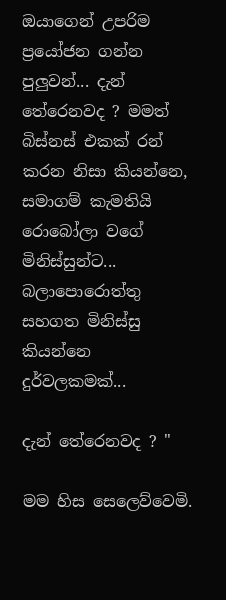ඔයාගෙන් උපරිම ප්‍රයෝජන ගන්න පුලුවන්... දැන් තේරෙනවද ? මමත් බිස්නස් එකක් රන් කරන නිසා කියන්නෙ, සමාගම් කැමතියි රොබෝලා වගේ මිනිස්සුන්ට... බලාපොරොත්තු සහගත මිනිස්සු කියන්නෙ දුර්වලකමක්...

දැන් තේරෙනවද ? "

මම හිස සෙලෙව්වෙමි.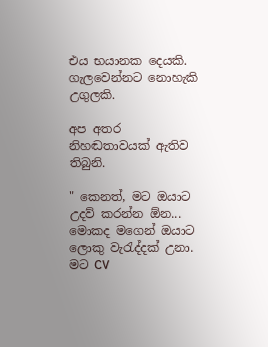එය භයානක දෙයකි. ගැලවෙන්නට නොහැකි උගුලකි.

අප අතර නිහඬතාවයක් ඇතිව තිබුනි.

" කෙනත්, මට ඔයාට උදව් කරන්න ඕන... මොකද මගෙන් ඔයාට ලොකු වැරැද්දක් උනා. මට CV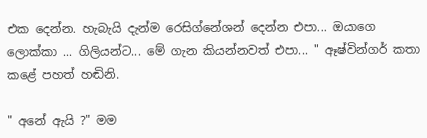එක දෙන්න. හැබැයි දැන්ම රෙසිග්නේශන් දෙන්න එපා... ඔයාගෙ ලොක්කා ... ගිලියන්ට... මේ ගැන කියන්නවත් එපා... " ඈෂ්වින්ගර් කතා කළේ පහත් හඬිනි.

" අනේ ඇයි ?" මම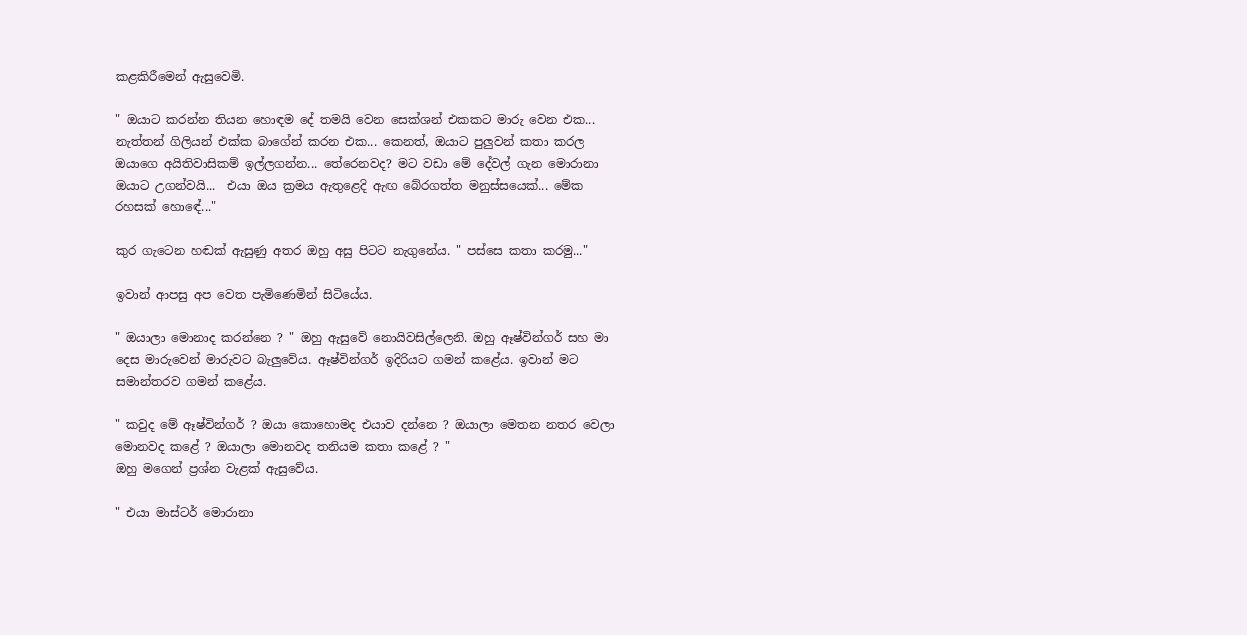කළකිරීමෙන් ඇසුවෙමි.

" ඔයාට කරන්න තියන හොඳම දේ තමයි වෙන සෙක්ශන් එකකට මාරු වෙන එක... නැත්තන් ගිලියන් එක්ක බාගේන් කරන එක... කෙනත්, ඔයාට පුලුවන් කතා කරල ඔයාගෙ අයිතිවාසිකම් ඉල්ලගන්න... තේරෙනවද? මට වඩා මේ දේවල් ගැන මොරානා ඔයාට උගන්වයි...  එයා ඔය ක්‍රමය ඇතුළෙදි ඇඟ බේරගත්ත මනුස්සයෙක්... මේක රහසක් හොඳේ..."

කුර ගැටෙන හඬක් ඇසුණු අතර ඔහු අසු පිටට නැගුනේය. " පස්සෙ කතා කරමු..."

ඉවාන් ආපසු අප වෙත පැමිණෙමින් සිටියේය.

" ඔයාලා මොනාද කරන්නෙ ? " ඔහු ඇසුවේ නොයිවසිල්ලෙනි. ඔහු ඈෂ්වින්ගර් සහ මා දෙස මාරුවෙන් මාරුවට බැලුවේය. ඈෂ්වින්ගර් ඉදිරියට ගමන් කළේය. ඉවාන් මට සමාන්තරව ගමන් කළේය.

" කවුද මේ ඈෂ්වින්ගර් ? ඔයා කොහොමද එයාව දන්නෙ ? ඔයාලා මෙතන නතර වෙලා මොනවද කළේ ? ඔයාලා මොනවද තනියම කතා කළේ ? "
ඔහු මගෙන් ප්‍රශ්න වැළක් ඇසුවේය.

" එයා මාස්ටර් මොරානා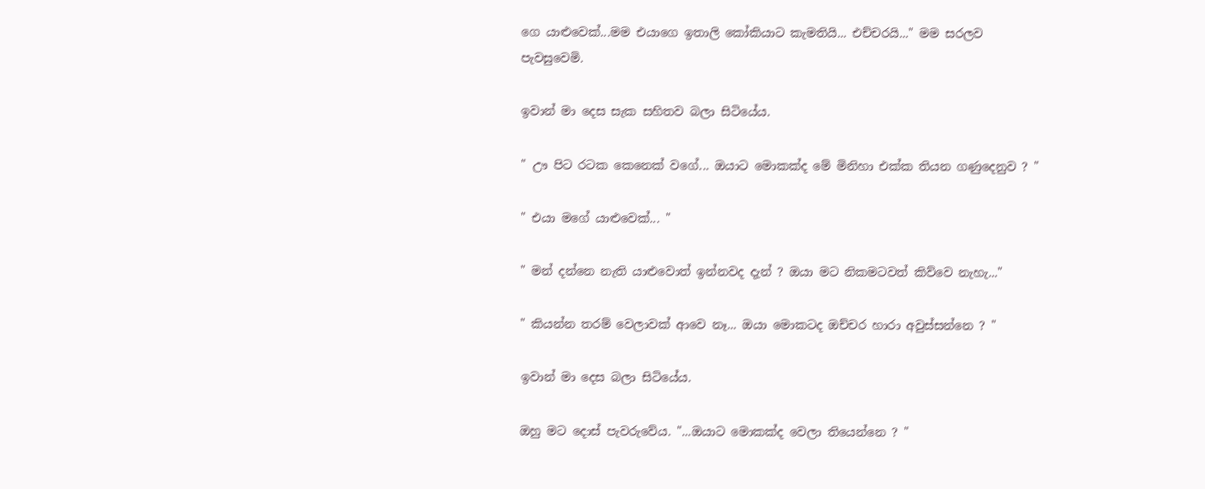ගෙ යාළුවෙක්...මම එයාගෙ ඉතාලි කෝකියාට කැමතියි... එච්චරයි..." මම සරලව පැවසුවෙමි.

ඉවාන් මා දෙස සැක සහිතව බලා සිටියේය.

" ඌ පිට රටක කෙනෙක් වගේ... ඔයාට මොකක්ද මේ මිනිහා එක්ක තියන ගණුදෙනුව ? "

" එයා මගේ යාළුවෙක්... "

" මන් දන්නෙ නැති යාළුවොත් ඉන්නවද දැන් ? ඔයා මට නිකමටවත් කිව්වෙ නැහැ..."

" කියන්න තරම් වෙලාවක් ආවෙ නෑ... ඔයා මොකටද ඔච්චර හාරා අවුස්සන්නෙ ? "

ඉවාන් මා දෙස බලා සිටියේය.

ඔහු මට දොස් පැවරුවේය. "...ඔයාට මොකක්ද වෙලා තියෙන්නෙ ? "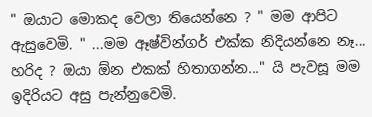" ඔයාට මොකද වෙලා තියෙන්නෙ ? " මම ආපිට ඇසුවෙමි. " ...මම ඈෂ්වින්ගර් එක්ක නිදියන්නෙ නෑ... හරිද ? ඔයා ඕන එකක් හිතාගන්න..." යි පැවසූ මම ඉදිරියට අසු පැන්නුවෙමි.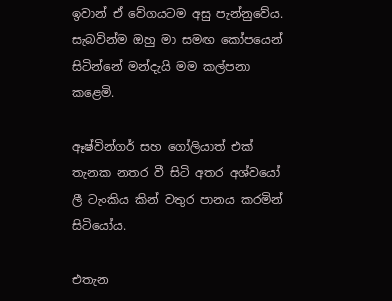ඉවාන් ඒ වේගයටම අසු පැන්නුවේය.
සැබවින්ම ඔහු මා සමඟ කෝපයෙන් සිටින්නේ මන්දැයි මම කල්පනා කළෙමි.

ඈෂ්වින්ගර් සහ ගෝලියාත් එක් තැනක නතර වී සිටි අතර අශ්වයෝ ලී ටැංකිය කින් වතුර පානය කරමින් සිටියෝය.

එතැන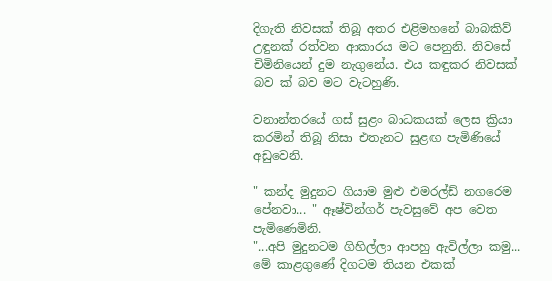දිගැති නිවසක් තිබූ අතර එළිමහනේ බාබකිව් උඳුනක් රත්වන ආකාරය මට පෙනුනි. නිවසේ චිමිනියෙන් දුම නැගුනේය. එය කඳුකර නිවසක් බව ක් බව මට වැටහුණි.

වනාන්තරයේ ගස් සුළං බාධකයක් ලෙස ක්‍රියා කරමින් තිබූ නිසා එතැනට සුළඟ පැමිණියේ අඩුවෙනි.

" කන්ද මුදුනට ගියාම මුළු එමරල්ඩ් නගරෙම පේනවා... " ඈෂ්වින්ගර් පැවසුවේ අප වෙත පැමිණෙමිනි.
"...අපි මුදුනටම ගිහිල්ලා ආපහු ඇවිල්ලා කමු... මේ කාළගුණේ දිගටම තියන එකක්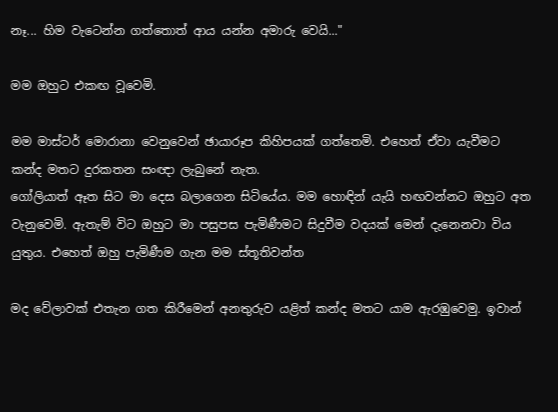නෑ... හිම වැටෙන්න ගත්තොත් ආය යන්න අමාරු වෙයි..."

මම ඔහුට එකඟ වූවෙමි.

මම මාස්ටර් මොරානා වෙනුවෙන් ඡායාරූප කිහිපයක් ගත්තෙමි. එහෙත් ඒවා යැවීමට කන්ද මතට දුරකතන සංඥා ලැබුනේ නැත.
ගෝලියාත් ඈත සිට මා දෙස බලාගෙන සිටියේය. මම හොඳින් යැයි හඟවන්නට ඔහුට අත වැනුවෙමි. ඇතැම් විට ඔහුට මා පසුපස පැමිණීමට සිදුවීම වදයක් මෙන් දැනෙනවා විය යුතුය. එහෙත් ඔහු පැමිණීම ගැන මම ස්තූතිවන්ත

මද වේලාවක් එතැන ගත කිරීමෙන් අනතුරුව යළිත් කන්ද මතට යාම ඇරඹුවෙමු. ඉවාන්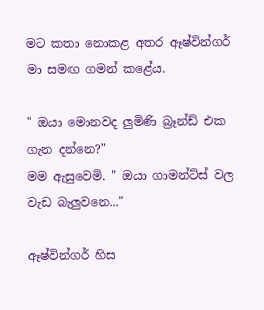මට කතා නොකළ අතර ඈෂ්වින්ගර් මා සමඟ ගමන් කළේය.

" ඔයා මොනවද ලුමිණි බ්‍රෑන්ඩ් එක ගැන දන්නෙ?"
මම ඇසුවෙමි. " ඔයා ගාමන්ට්ස් වල වැඩ බැලුවනෙ..."

ඈෂ්වින්ගර් හිස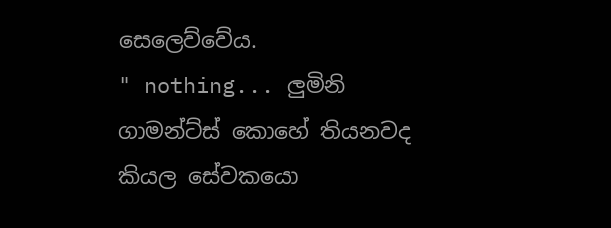සෙලෙව්වේය.
" nothing... ලුමිනි ගාමන්ට්ස් කොහේ තියනවද කියල සේවකයො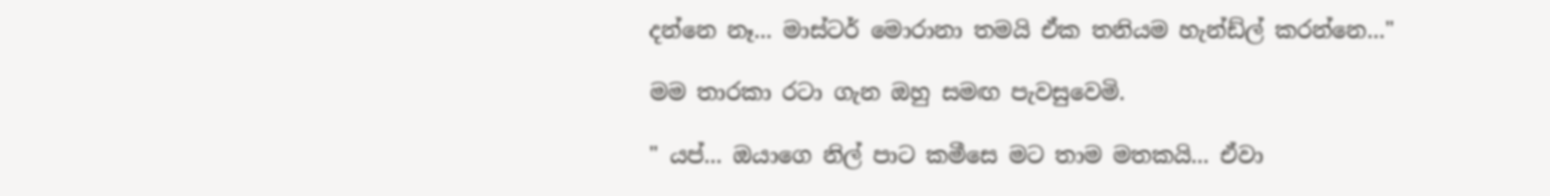දන්නෙ නෑ... මාස්ටර් මොරානා තමයි ඒක තනියම හැන්ඩ්ල් කරන්නෙ..."

මම තාරකා රටා ගැන ඔහු සමඟ පැවසුවෙමි.

" යප්... ඔයාගෙ නිල් පාට කමීසෙ මට තාම මතකයි... ඒවා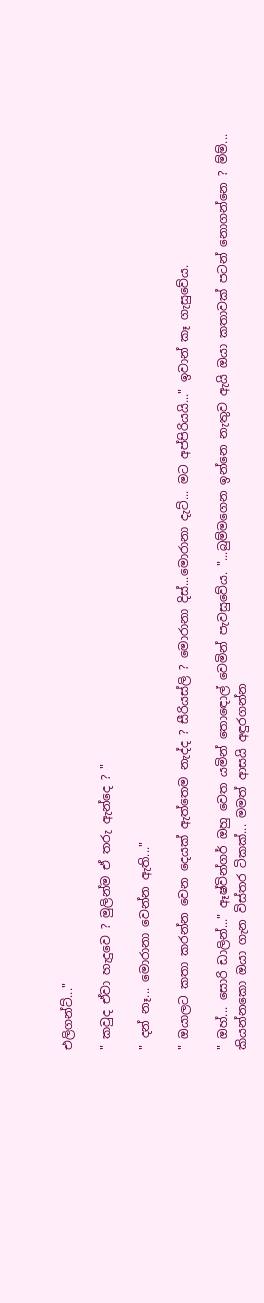එලිගන්ට්..."

" කවුද ඒවා හැදුවෙ ? මුලින්ම ඒ තරු ඇන්දෙ ? "

" දන් නෑ... මොරානා වෙන්න ඇති..."

" ඔයාලට කතා කරන්න වෙන දෙයක් ඇත්තෙම නැද්ද ? සීරියස්ලි ? මොරානා දිස්...මොරානා දැට්... මට අප්පිරියයි..." ඉවාන් කෑ ගැසුවේය.

" ඔහ්... සොරි ඩාලින්..." ඈෂ්වින්ගර් ඔහු වෙත යමින් තොඳොල් වෙමින් පැවසුවේය. "...බුම්මගෙන ඉන්නෙ නැතුව ඇයි ඔයා කතාවක් පටන් නොගන්නෙ ? ම්ම්... කියන්නකො ඔයා ගැන විස්තර ටිකක්... මමත් ආසයි අඳුරගන්න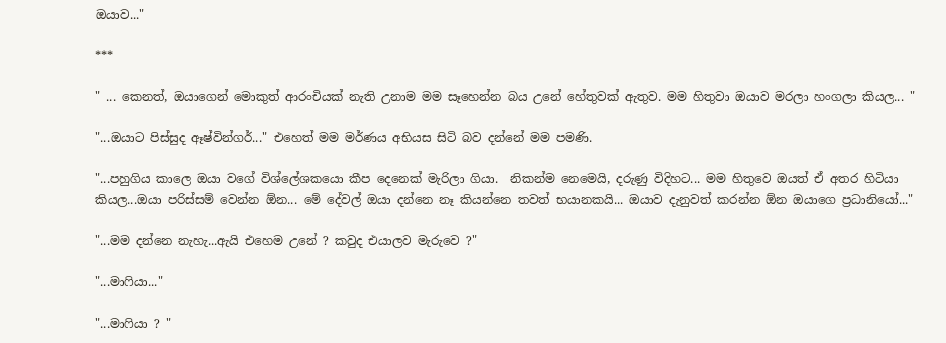ඔයාව..."

***

" ... කෙනත්, ඔයාගෙන් මොකුත් ආරංචියක් නැති උනාම මම සෑහෙන්න බය උනේ හේතුවක් ඇතුව. මම හිතුවා ඔයාව මරලා හංගලා කියල... "

"...ඔයාට පිස්සුද ඈෂ්වින්ගර්..." එහෙත් මම මර්ණය අභියස සිටි බව දන්නේ මම පමණි.

"...පහුගිය කාලෙ ඔයා වගේ විශ්ලේශකයො කීප දෙනෙක් මැරිලා ගියා.  නිකන්ම නෙමෙයි, දරුණු විදිහට... මම හිතුවෙ ඔයත් ඒ අතර හිටියා කියල...ඔයා පරිස්සම් වෙන්න ඕන... මේ දේවල් ඔයා දන්නෙ නෑ කියන්නෙ තවත් භයානකයි... ඔයාව දැනුවත් කරන්න ඕන ඔයාගෙ ප්‍රධානියෝ..."

"...මම දන්නෙ නැහැ...ඇයි එහෙම උනේ ? කවුද එයාලව මැරුවෙ ?"

"...මාෆියා..."

"...මාෆියා ? "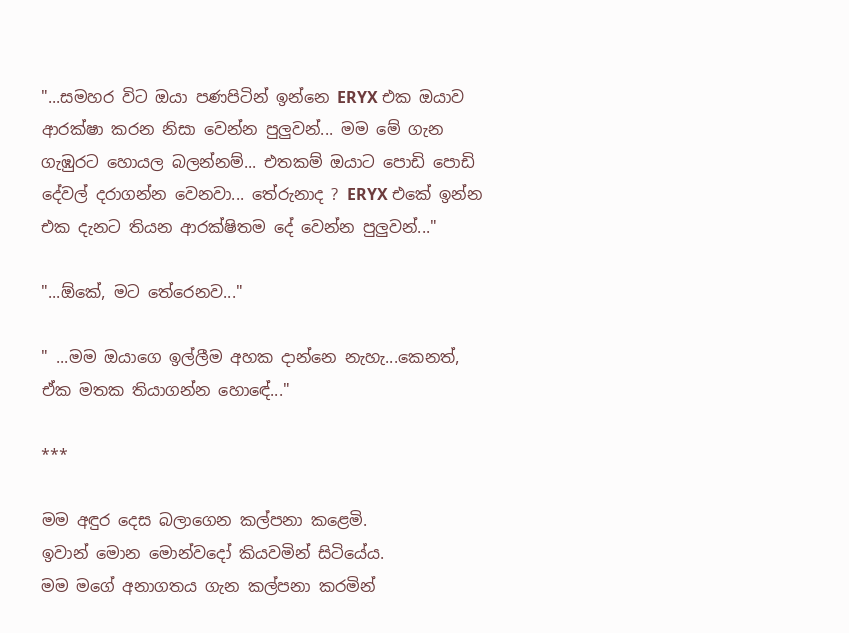"...සමහර විට ඔයා පණපිටින් ඉන්නෙ ERYX එක ඔයාව ආරක්ෂා කරන නිසා වෙන්න පුලුවන්... මම මේ ගැන ගැඹුරට හොයල බලන්නම්... එතකම් ඔයාට පොඩි පොඩි දේවල් දරාගන්න වෙනවා... තේරුනාද ? ERYX එකේ ඉන්න එක දැනට තියන ආරක්ෂිතම දේ වෙන්න පුලුවන්..."

"...ඕකේ, මට තේරෙනව..."

" ...මම ඔයාගෙ ඉල්ලීම අහක දාන්නෙ නැහැ...කෙනත්, ඒක මතක තියාගන්න හොඳේ..."

***

මම අඳුර දෙස බලාගෙන කල්පනා කළෙමි.
ඉවාන් මොන මොන්වදෝ කියවමින් සිටියේය.
මම මගේ අනාගතය ගැන කල්පනා කරමින්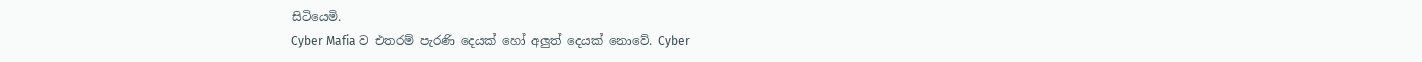සිටියෙමි.
Cyber Mafia ව එතරම් පැරණි දෙයක් හෝ අලුත් දෙයක් නොවේ. Cyber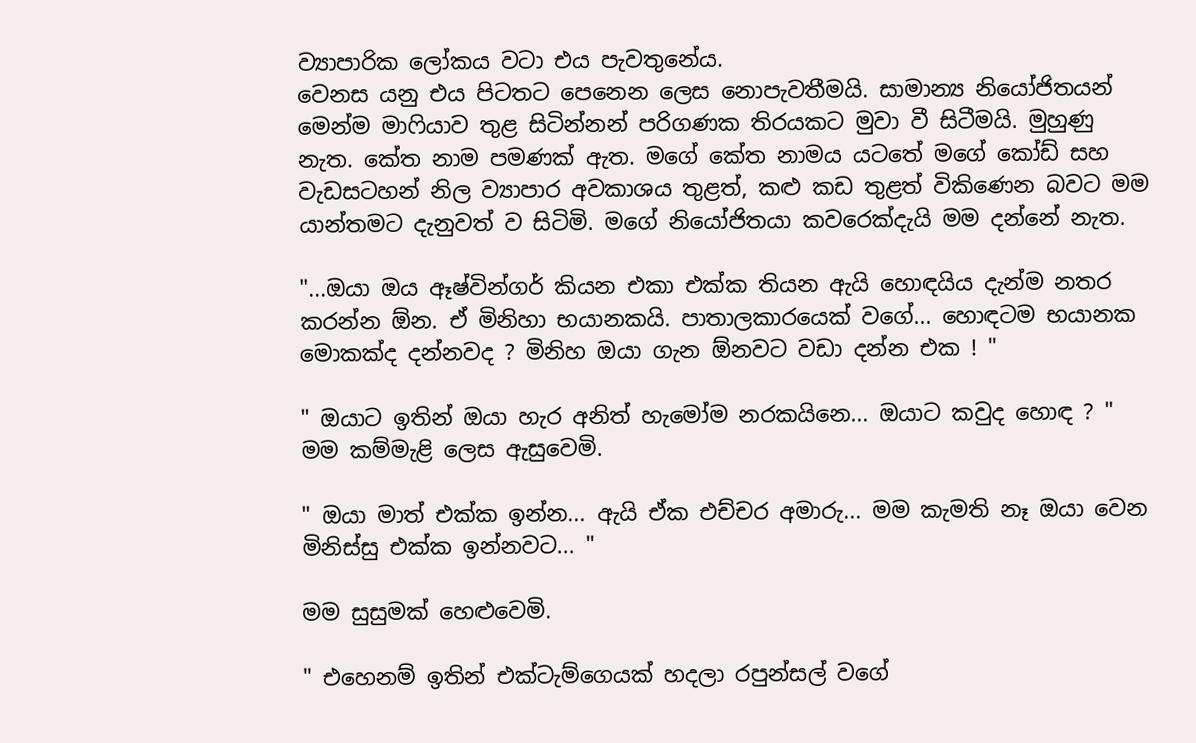ව්‍යාපාරික ලෝකය වටා එය පැවතුනේය.
වෙනස යනු එය පිටතට පෙනෙන ලෙස නොපැවතීමයි. සාමාන්‍ය නියෝජිතයන් මෙන්ම මාෆියාව තුළ සිටින්නන් පරිගණක තිරයකට මුවා වී සිටීමයි. මුහුණු නැත. කේත නාම පමණක් ඇත. මගේ කේත නාමය යටතේ මගේ කෝඩ් සහ වැඩසටහන් නිල ව්‍යාපාර අවකාශය තුළත්, කළු කඩ තුළත් විකිණෙන බවට මම යාන්තමට දැනුවත් ව සිටිමි. මගේ නියෝජිතයා කවරෙක්දැයි මම දන්නේ නැත.

"...ඔයා ඔය ඈෂ්වින්ගර් කියන එකා එක්ක තියන ඇයි හොඳයිය දැන්ම නතර කරන්න ඕන. ඒ මිනිහා භයානකයි. පාතාලකාරයෙක් වගේ... හොඳටම භයානක මොකක්ද දන්නවද ? මිනිහ ඔයා ගැන ඕනවට වඩා දන්න එක ! "

" ඔයාට ඉතින් ඔයා හැර අනිත් හැමෝම නරකයිනෙ... ඔයාට කවුද හොඳ ? " මම කම්මැළි ලෙස ඇසුවෙමි.

" ඔයා මාත් එක්ක ඉන්න... ඇයි ඒක එච්චර අමාරු... මම කැමති නෑ ඔයා වෙන මිනිස්සු එක්ක ඉන්නවට... "

මම සුසුමක් හෙළුවෙමි.

" එහෙනම් ඉතින් එක්ටැම්ගෙයක් හදලා රපුන්සල් වගේ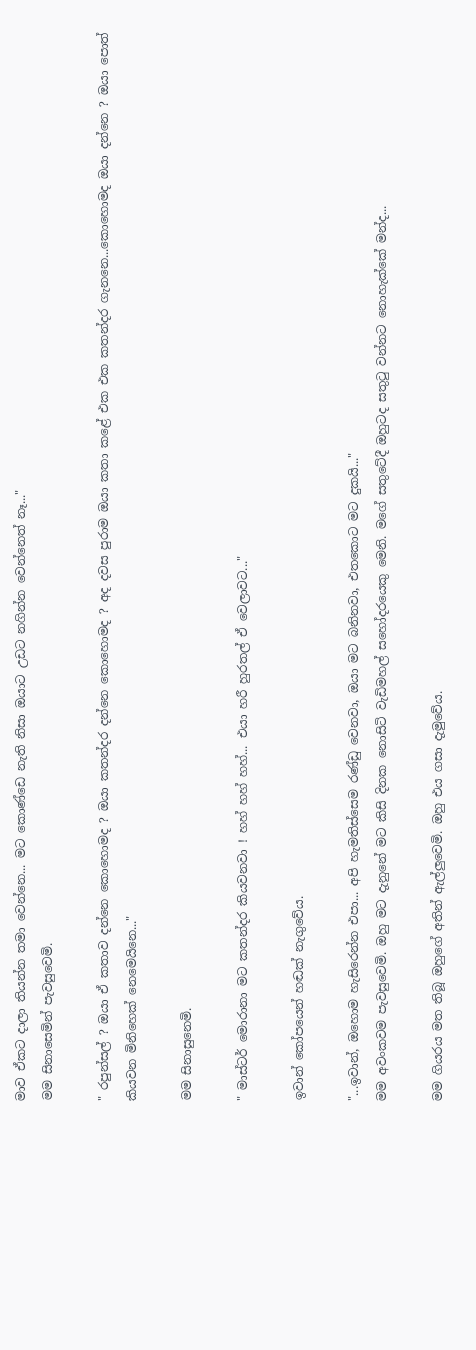මාව ඒකට දාලා තියන්න තමා වෙන්නෙ... මට කොණ්ඩෙ නැති නිසා ඔයාට උඩට නගින්න වෙන්නෙත් නෑ..."
මම සිනාසෙමින් පැවසුවෙමි.

" රපුන්සල් ? ඔයා ඒ කතාව දන්නෙ කොහොමද ? ඔයා කතන්දර දන්නෙ කොහොමද ? අද දවස පුරාම ඔයා කතා කළේ එක එක කතන්දර ගැනනෙ...කොහොමද ඔයා දන්නෙ ? ඔයා පොත් කියවන මිනිහෙක් නෙමෙයිනෙ..."

මම සිනාසුනෙමි.

" මාස්ටර් මොරානා මට කතන්දර කියවනවා ! හහ් හහ් හහ්... එයා හරී හුරතල් ඒ වෙලාවට..."

ඉවාන් කෝපයෙන් හඬක් නැගුවේය.

"...ඉවාන්, ඔහොම හැසිරෙන්න එපා... අපි හැමතිස්සෙම රණ්ඩු වෙනවා, ඔයා මට බනිනවා, එතකොට මට දුකයි..."
මම අවංකවම පැවසුවෙමි. ඔහු මට දැනුනේ මට කිසි දිනක නොසිටි වැඩිමහල් සහෝදරයෙකු මෙනි. මගේ සතුටේදී ඔහුටද සතුටු වන්නට නොහැක්කේ මන්ද...

මම ගියරය මත තිබූ ඔහුගේ අතින් ඇල්ලුවෙමි. ඔහු එය ගසා දැමුවේය.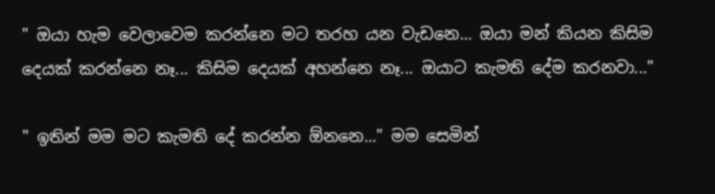" ඔයා හැම වෙලාවෙම කරන්නෙ මට තරහ යන වැඩනෙ... ඔයා මන් කියන කිසිම දෙයක් කරන්නෙ නෑ... කිසිම දෙයක් අහන්නෙ නෑ... ඔයාට කැමති දේම කරනවා..."

" ඉතින් මම මට කැමති දේ කරන්න ඕනනෙ..." මම සෙමින්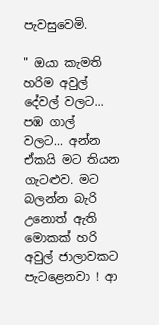පැවසුවෙමි.

" ඔයා කැමති හරිම අවුල් දේවල් වලට... පඹ ගාල් වලට... අන්න ඒකයි මට තියන ගැටළුව. මට බලන්න බැරි උනොත් ඇති මොකක් හරි අවුල් ජාලාවකට පැටළෙනවා ! ආ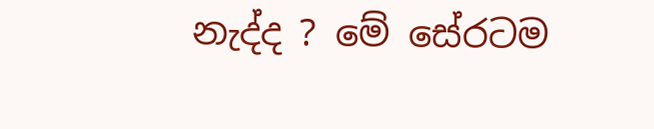නැද්ද ? මේ සේරටම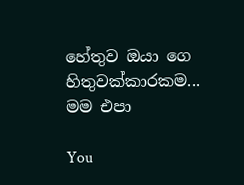හේතුව ඔයා ගෙ හිතුවක්කාරකම... මම එපා

You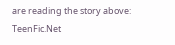are reading the story above: TeenFic.Net